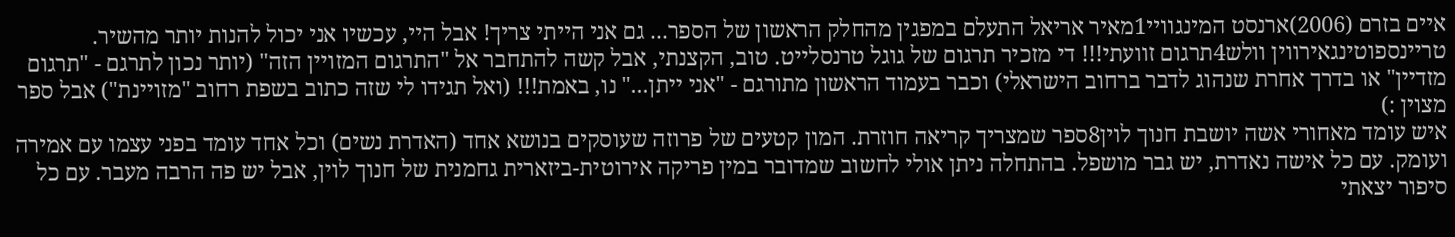איים בזרם (2006)ארנסט המינגוויי1מאיר אריאל התעלם במפגין מהחלק הראשון של הספר... גם אני הייתי צריך! אבל היי, עכשיו אני יכול להנות יותר מהשיר.
טריינספוטינגאירווין וולש4תרגום זוועתי!!! די מזכיר תרגום של גוגל טרנסלייט. טוב, הקצנתי, אבל קשה להתחבר אל "התרגום המזויין הזה" (יותר נכון לתרגם - "תרגום מזדיין" או בדרך אחרת שנהוג לדבר ברחוב הישראלי) וכבר בעמוד הראשון מתורגם - "אני ייתן..." נו, באמת!!! (ואל תגידו לי שזה כתוב בשפת רחוב "מזויינת") אבל ספר מצוין :)
איש עומד מאחורי אשה יושבת חנוך לוין8ספר שמצריך קריאה חוזרת. המון קטעים של פרוזה שעוסקים בנושא אחד (האדרת נשים) וכל אחד עומד בפני עצמו עם אמירה ועומק. עם כל אישה נאדרת, יש גבר מושפל. בהתחלה ניתן אולי לחשוב שמדובר במין פריקה אירוטית-ביזארית גחמנית של חנוך לוין, אבל יש פה הרבה מעבר. עם כל סיפור יצאתי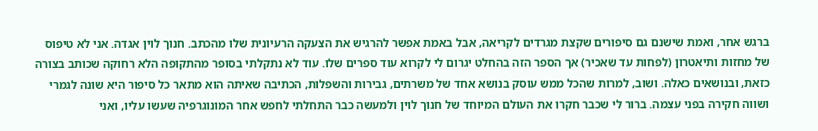ברגש אחר, ואמת שישנם גם סיפורים שקצת מגרדים לקריאה, אבל באמת אפשר להרגיש את הצעקה הרעיונית שלו מהכתב. חנוך לוין אגדה. אני לא טיפוס של מחזות ותיאטרון (לפחות עד שאכיר) אך הספר הזה בהחלט יגרום לי לקרוא עוד ספרים שלו. עוד לא נתקלתי בסופר מהתקופה הלא רחוקה שכותב בצורה כזאת, ובנושאים כאלה. ושוב, למרות שהכל ממש עוסק בנושא אחד של משרתים, גבירות והשפלות, הכתיבה שאיתה הוא מתאר כל סיפור היא שונה לגמרי ושווה חקירה בפני עצמה. ברור לי שכבר חקרו את העולם המיוחד של חנוך לוין ולמעשה כבר התחלתי לחפש אחר המונוגרפיה שעשו עליו, ואני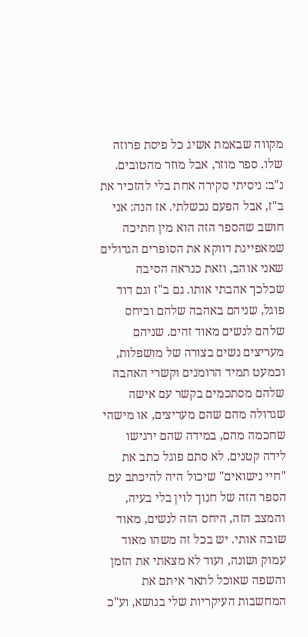מקווה שבאמת אשיג כל פיסת פרוזה שלו. ספר מוזר, אבל מוזר מהטובים. נ"ב: ניסיתי סקירה אחת בלי להזכיר את ב"ז, אבל הפעם נכשלתי. אז הנה: אני חושב שהספר הזה הוא מין חתיכה שמאפיינת דווקא את הסופרים הגדולים שאני אוהב, וזאת כנראה הסיבה שכלכך אהבתי אותו. גם ב"ז וגם דוד פוגל, שניהם באהבה שלהם וביחס שלהם לנשים מאוד זהים. שניהם מעריצים נשים בצורה של מושפלות, וכמעט תמיד הרומנים וקשרי האהבה שלהם מסתכמים בקשר עם אישה שגדולה מהם שהם מעריצים, או מישהי שחכמה מהם, במידה שהם ירגישו לידה קטנים. לא סתם פוגל כתב את "חיי נישואים" שיכול היה להיכתב עם הספר הזה של חנוך לוין בלי בעיה, והמצב הזה, היחס הזה לנשים, מאוד שובה אותי. יש בכל זה משהו מאוד עמוק ושונה, ועוד לא מצאתי את הזמן והשפה שאוכל לתאר איתם את המחשבות העיקריות שלי בנושא, וע"כ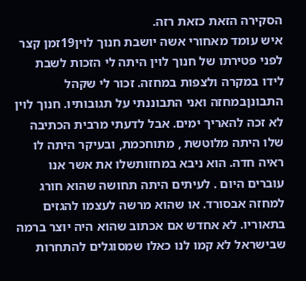הסקירה הזאת כזאת רזה.
איש עומד מאחורי אשה יושבת חנוך לוין19זמן קצר לפני פטירתו של חנוך לוין היתה לי הזכות לשבת לידו במקרה ולצפות במחזה. זכור לי שקהל התבונןבמחזה ואני התבוננתי על תגובותיו. חנוך לוין לא זכה להאריך ימים. אבל לדעתי מרבית הכתיבה שלו היתה מלוטשת , מתוחכמת, ובעיקר היתה לו ראיה חדה. הוא ניבא במחזותשלו את אשר אנו עוברים היום . לעיתים היתה תחושה שהוא חורג למחזה אבסורד. או שהוא מרשה לעצמו להגזים בתאוריו. לא אחדש אם אכתוב שהוא היה יוצר ברמה שבישראל לא קמו לנו כאלו שמסוגלים להתחרות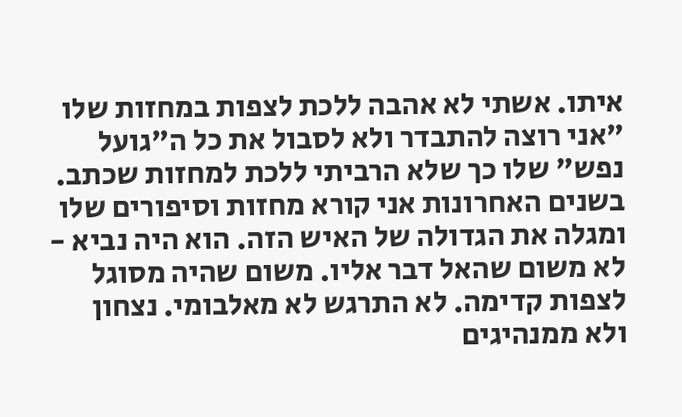איתו. אשתי לא אהבה ללכת לצפות במחזות שלו "אני רוצה להתבדר ולא לסבול את כל ה"גועל נפש" שלו כך שלא הרביתי ללכת למחזות שכתב. בשנים האחרונות אני קורא מחזות וסיפורים שלו ומגלה את הגדולה של האיש הזה. הוא היה נביא - לא משום שהאל דבר אליו. משום שהיה מסוגל לצפות קדימה. לא התרגש לא מאלבומי. נצחון ולא ממנהיגים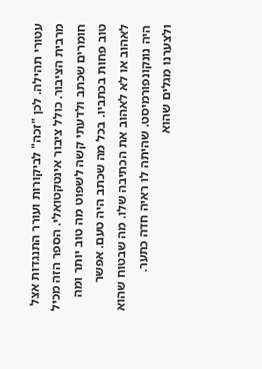עטורי תהילה. לכן "זכה" לביקורות ועורר התנגדות אצל מרבית הציבור. כולל ציבור אינטקטואלי. הספר הזה מכיל חומרים שכתב ולדעתי קשה לשפוט מה טוב יותר ומה טוב פחות בכתביו. בכל מה שכתב היה טעם. אפשר לאהוב או לא לאהוב את הכתיבה שלו. מה שבטוח שהוא היה נונקונפורמיסט. שהיתה לו ראיה חדה כתער. ולצערנו מגלים שהוא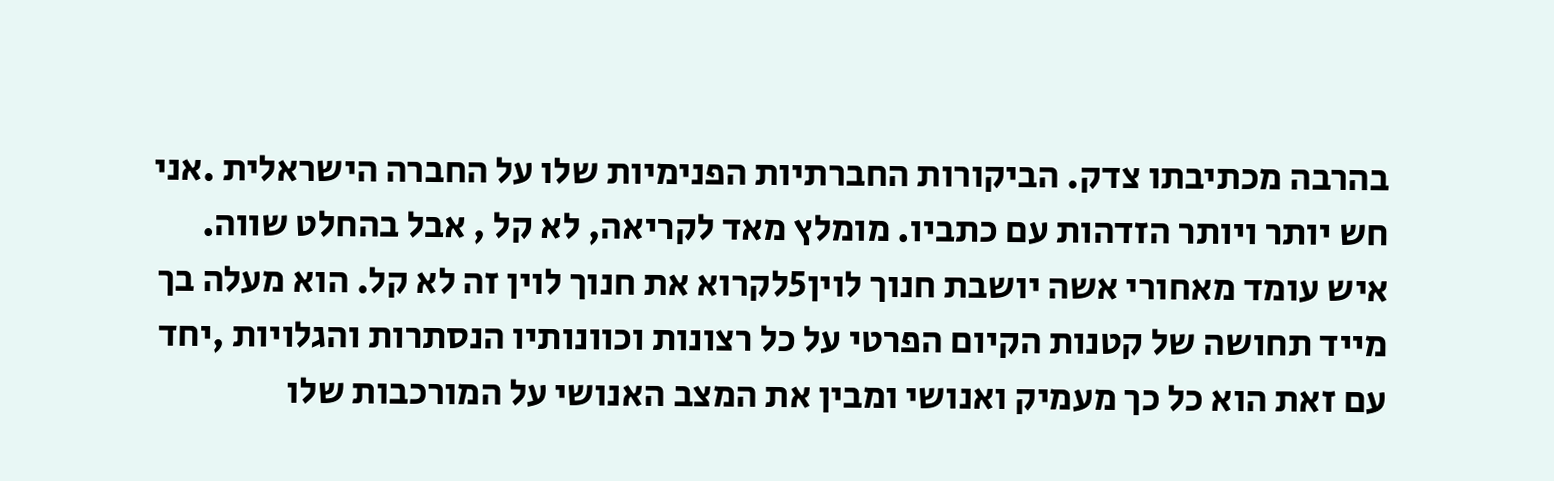בהרבה מכתיבתו צדק. הביקורות החברתיות הפנימיות שלו על החברה הישראלית .אני חש יותר ויותר הזדהות עם כתביו. מומלץ מאד לקריאה, לא קל , אבל בהחלט שווה.
איש עומד מאחורי אשה יושבת חנוך לוין5לקרוא את חנוך לוין זה לא קל. הוא מעלה בך מייד תחושה של קטנות הקיום הפרטי על כל רצונות וכוונותיו הנסתרות והגלויות ,יחד עם זאת הוא כל כך מעמיק ואנושי ומבין את המצב האנושי על המורכבות שלו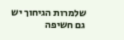שלמרות הגיחוך יש גם חשיפה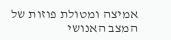אמיצה ומטולת פוזות של המצב האנושי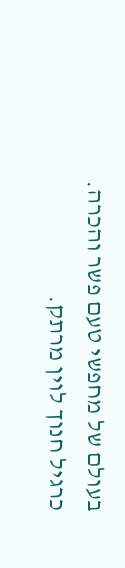בעולם של מחפשי טעם פשר והכרה. כרגיל חנוך לוין מרתק.